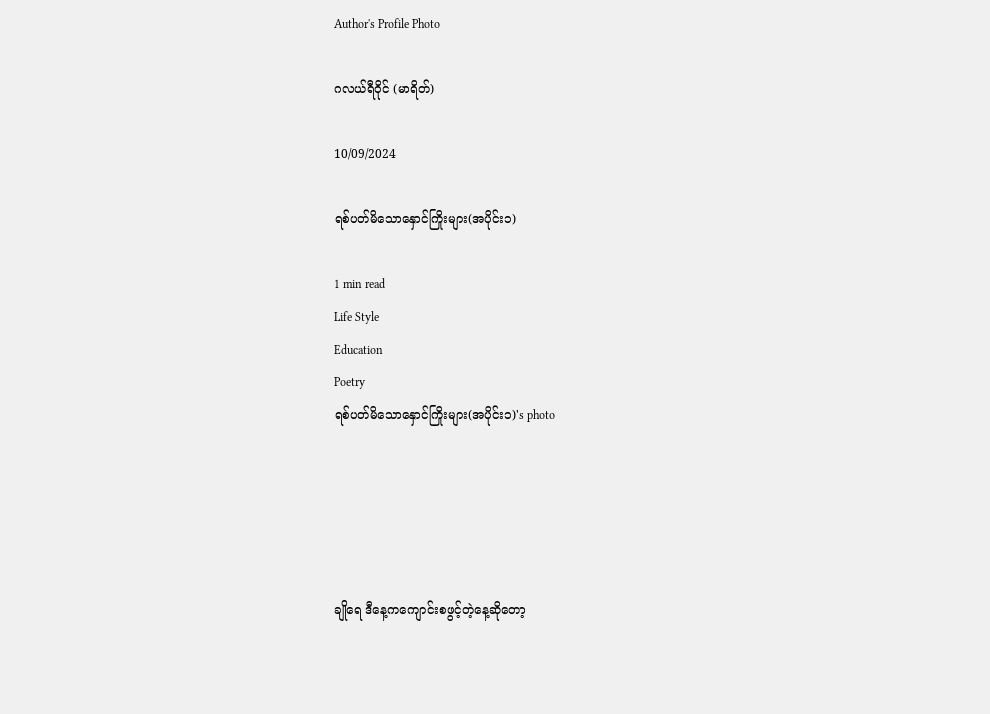Author's Profile Photo

ဂလယ်ရီဝိုင် (မာရိတ်)

10/09/2024

ရစ်ပတ်မိသောနှောင်ကြိုးများ(အပိုင်း၁)

1 min read
Life Style
Education
Poetry
ရစ်ပတ်မိသောနှောင်ကြိုးများ(အပိုင်း၁)'s photo





ချိုရေ ဒီနေ့ကကျောင်းစဖွင့်တဲ့နေ့ဆိုတော့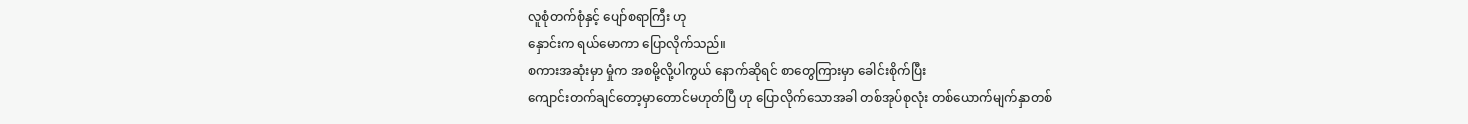လူစုံတက်စုံနှင့် ပျော်စရာကြီး ဟု
နှောင်းက ရယ်မောကာ ပြောလိုက်သည်။
စကားအဆုံးမှာ မှုံက အစမို့လို့ပါကွယ် နောက်ဆိုရင် စာတွေကြားမှာ ခေါင်းစိုက်ပြီး
ကျောင်းတက်ချင်တော့မှာတောင်မဟုတ်ပြီ ဟု ပြောလိုက်သောအခါ တစ်အုပ်စုလုံး တစ်ယောက်မျက်နှာတစ်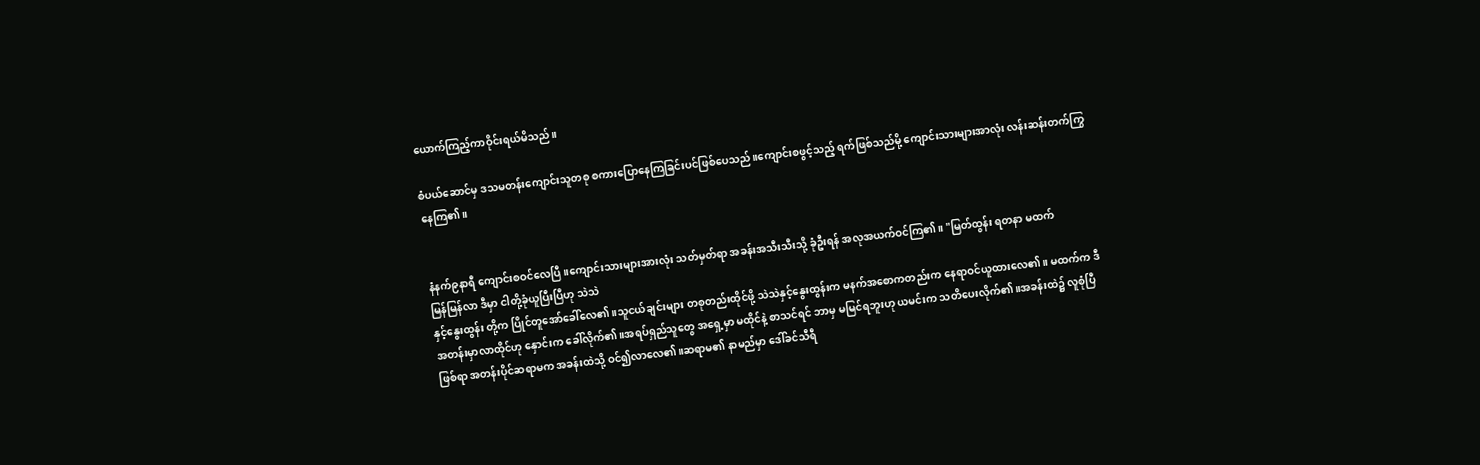ယောက်ကြည့်ကာဝိုင်းရယ်မိသည်။

စံပယ်ဆောင်မှ ဒသမတန်းကျောင်းသူတစု စကားပြောနေကြခြင်းပင်ဖြစ်ပေသည်။ကျောင်းစဖွင့်သည့် ရက်ဖြစ်သည်မို့ ကျောင်းသားများအာလုံး လန်းဆန်းတက်ကြွနေကြ၏။


နံနက်၉နာရီ ကျောင်းစဝင်လေပြီ။ကျောင်းသားများအားလုံး သတ်မှတ်ရာ အခန်းအသီးသီးသို့ ခုံဦးရန် အလုအယက်ဝင်ကြ၏။ "မြတ်ထွန်း ရတနာ မထက်
မြန်မြန်လာ ဒီမှာ ငါတို့ခုံယူပြီးပြီဟု သဲသဲ
နှင့်နွေးထွန်း တို့က ပြိုင်တူအော်ခေါ်လေ၏။သူငယ်ချင်းများ တစုတည်းထိုင်ဖို့ သဲသဲနှင့်နွေးထွန်းက မနက်အစောကတည်းက နေရာဝင်ယူထားလေ၏။ မထက်က ဒီအတန်းမှာလာထိုင်ဟု နှောင်းက ခေါ်လိုက်၏။အရပ်ရှည်သူတွေ အရှေ့မှာ မထိုင်နဲ့ စာသင်ရင် ဘာမှ မမြင်ရဘူးဟု ယမင်းက သတိပေးလိုက်၏။အခန်းထဲ၌ လူစုံပြီဖြစ်ရာ အတန်းပိုင်ဆရာမက အခန်းထဲသို့ ဝင်၍လာလေ၏။ဆရာမ၏ နာမည်မှာ ဒေါ်ခင်သီရီ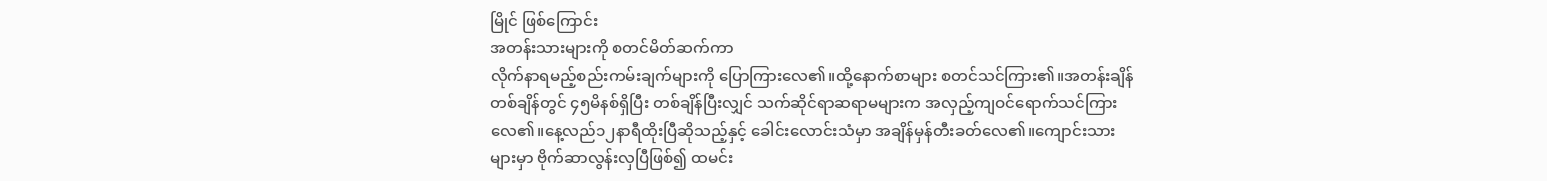မြိုင် ဖြစ်ကြောင်း
အတန်းသားများကို စတင်မိတ်ဆက်ကာ
လိုက်နာရမည့်စည်းကမ်းချက်များကို ပြောကြားလေ၏။ထို့နောက်စာများ စတင်သင်ကြား၏။အတန်းချိန်တစ်ချိန်တွင် ၄၅မိနစ်ရှိပြီး တစ်ချိန်ပြီးလျှင် သက်ဆိုင်ရာဆရာမများက အလှည့်ကျဝင်ရောက်သင်ကြားလေ၏။နေ့လည်၁၂နာရီထိုးပြီဆိုသည့်နှင့် ခေါင်းလောင်းသံမှာ အချိန်မှန်တီးခတ်လေ၏။ကျောင်းသားများမှာ ဗိုက်ဆာလွန်းလှပြီဖြစ်၍ ထမင်း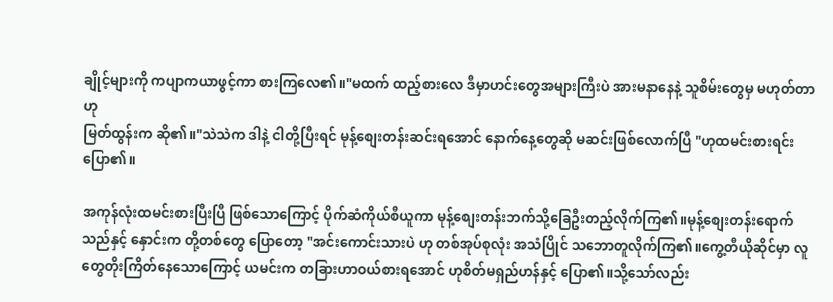ချိုင့်များကို ကပျာကယာဖွင့်ကာ စားကြလေ၏။"မထက် ထည့်စားလေ ဒီမှာဟင်းတွေအများကြီးပဲ အားမနာနေနဲ့ သူစိမ်းတွေမှ မဟုတ်တာ ဟု
မြတ်ထွန်းက ဆို၏။"သဲသဲက ဒါနဲ့ ငါတို့ပြီးရင် မုန့်စျေးတန်းဆင်းရအောင် နောက်နေ့တွေဆို မဆင်းဖြစ်လောက်ပြီ "ဟုထမင်းစားရင်းပြော၏။

အကုန်လုံးထမင်းစားပြီးပြီ ဖြစ်သောကြောင့် ပိုက်ဆံကိုယ်စီယူကာ မုန့်စျေးတန်းဘက်သို့ခြေဦးတည့်လိုက်ကြ၏။မုန့်စျေးတန်းရောက်သည်နှင့် နှောင်းက တို့တစ်တွေ ပြောတော့ "အင်းကောင်းသားပဲ ဟု တစ်အုပ်စုလုံး အသံပြိုင် သဘောတူလိုက်ကြ၏။ကွေ့တီယိုဆိုင်မှာ လူတွေတိုးကြိတ်နေသောကြောင့် ယမင်းက တခြားဟာဝယ်စားရအောင် ဟုစိတ်မရှည်ဟန်နှင့် ပြော၏။သို့သော်လည်း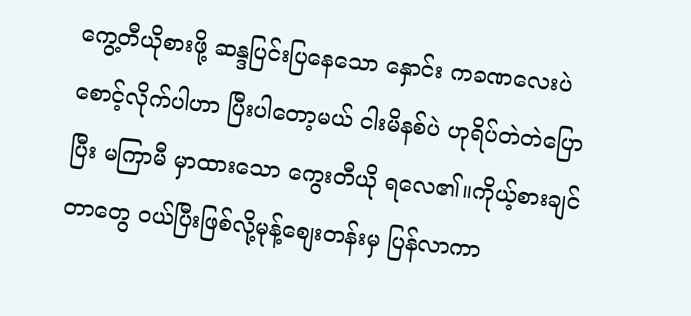ကွေ့တီယိုစားဖို့ ဆန္ဒပြင်းပြနေသော နှောင်း ကခဏလေးပဲစောင့်လိုက်ပါဟာ ပြီးပါတော့မယ် ငါးမိနစ်ပဲ ဟုရိပ်တဲတဲပြောပြီး မကြာမီ မှာထားသော ကွေးတီယို ရလေ၏။ကိုယ့်စားချင်တာတွေ ဝယ်ပြီးဖြစ်လို့မုန့်စျေးတန်းမှ ပြန်လာကာ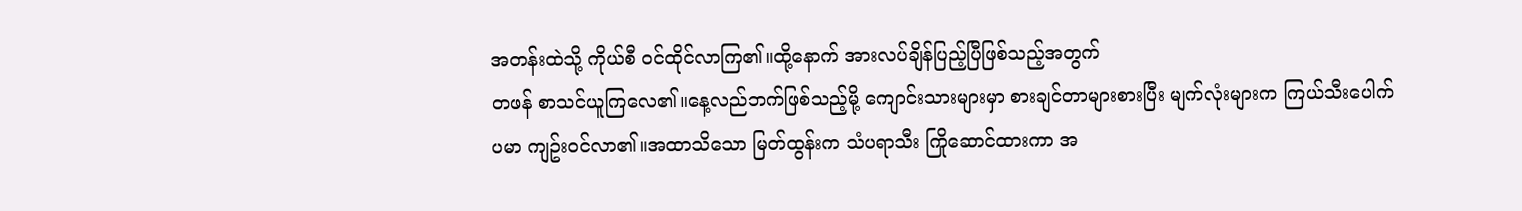အတန်းထဲသို့ ကိုယ်စီ ဝင်ထိုင်လာကြ၏။ထို့နောက် အားလပ်ချိန်ပြည့်ပြီဖြစ်သည့်အတွက်
တဖန် စာသင်ယူကြလေ၏။နေ့လည်ဘက်ဖြစ်သည့်မို့ ကျောင်းသားများမှာ စားချင်တာများစားပြီး မျက်လုံးများက ကြယ်သီးပေါက်ပမာ ကျဥ်းဝင်လာ၏။အထာသိသော မြတ်ထွန်းက သံပရာသီး ကြိုဆောင်ထားကာ အ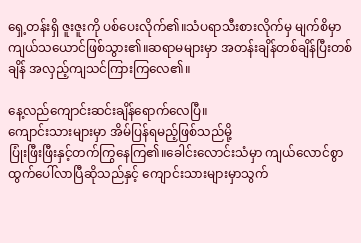ရှေ့တန်းရှိ ဇူးဇူးကို ပစ်ပေးလိုက်၏။သံပရာသီးစားလိုက်မှ မျက်စိမှာ ကျယ်သယောင်ဖြစ်သွား၏။ဆရာမများမှာ အတန်းချိန်တစ်ချိန်ပြီးတစ်ချိန် အလှည့်ကျသင်ကြားကြလေ၏။

နေ့လည်ကျောင်းဆင်းချိန်ရောက်လေပြီ။
ကျောင်းသားများမှာ အိမ်ပြန်ရမည့်ဖြစ်သည်မို့
ပြုံးဖြီးဖြီးနှင့်တက်ကြွနေကြ၏။ခေါင်းလောင်းသံမှာ ကျယ်လောင်စွာ ထွက်ပေါ်လာပြီဆိုသည်နှင့် ကျောင်းသားများမှာသွက်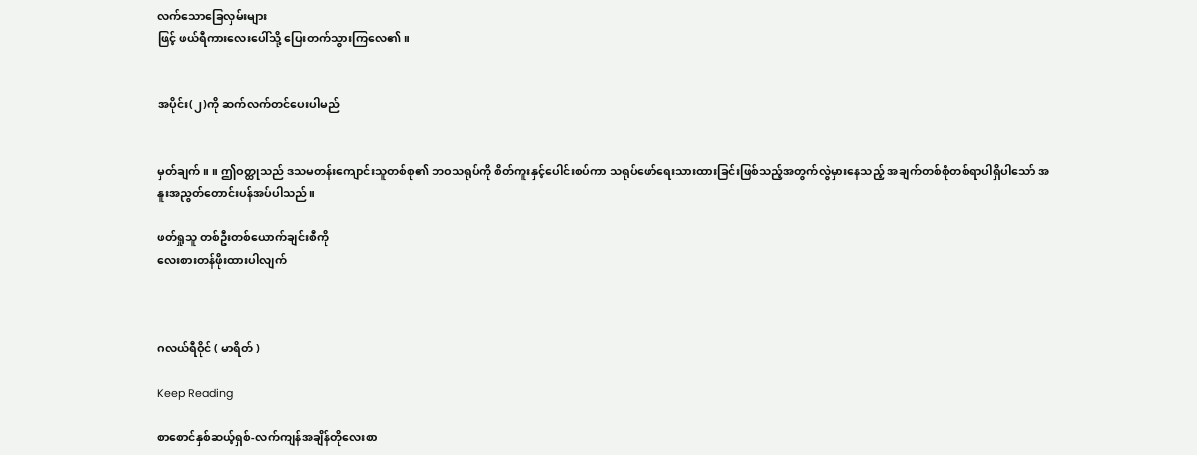လက်သောခြေလှမ်းများ
ဖြင့် ဖယ်ရီကားလေးပေါ်သို့ ပြေးတက်သွားကြလေ၏။


အပိုင်း(၂)ကို ဆက်လက်တင်ပေးပါမည်


မှတ်ချက်။ ။ ဤဝတ္ထုသည် ဒသမတန်းကျောင်းသူတစ်စု၏ ဘဝသရုပ်ကို စိတ်ကူးနှင့်ပေါင်းစပ်ကာ သရုပ်ဖော်ရေးသားထားခြင်းဖြစ်သည့်အတွက်လွဲမှားနေသည့် အချက်တစ်စုံတစ်ရာပါရှိပါသော် အနူးအညွတ်တောင်းပန်အပ်ပါသည်။

ဖတ်ရှုသူ တစ်ဦးတစ်ယောက်ချင်းစီကို
လေးစားတန်ဖိုးထားပါလျက်



ဂလယ်ရီဝိုင် ( မာရိတ် )

Keep Reading

စာစောင်နှစ်ဆယ့်ရှစ်-လက်ကျန်အချိန်တိုလေးစာ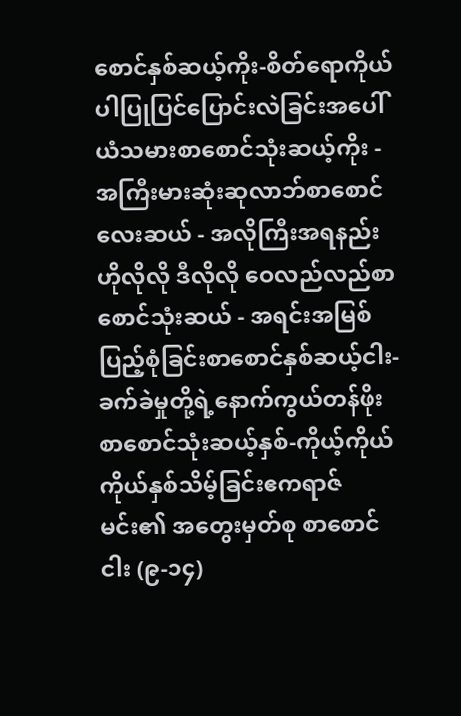စောင်နှစ်ဆယ့်ကိုး-စိတ်ရောကိုယ်ပါပြုပြင်ပြောင်းလဲခြင်းအပေါ်ယံသမားစာစောင်သုံးဆယ့်ကိုး - အကြီးမားဆုံးဆုလာဘ်စာစောင်လေးဆယ် - အလိုကြီးအရနည်း ဟိုလိုလို ဒီလိုလို ဝေလည်လည်စာစောင်သုံးဆယ် - အရင်းအမြစ်ပြည့်စုံခြင်းစာစောင်နှစ်ဆယ့်ငါး-ခက်ခဲမှုတို့ရဲ့နောက်ကွယ်တန်ဖိုးစာစောင်သုံးဆယ့်နှစ်-ကိုယ့်ကိုယ်ကိုယ်နှစ်သိမ့်ခြင်းဧကရာဇ်မင်း၏ အတွေးမှတ်စု စာစောင်ငါး (၉-၁၄)